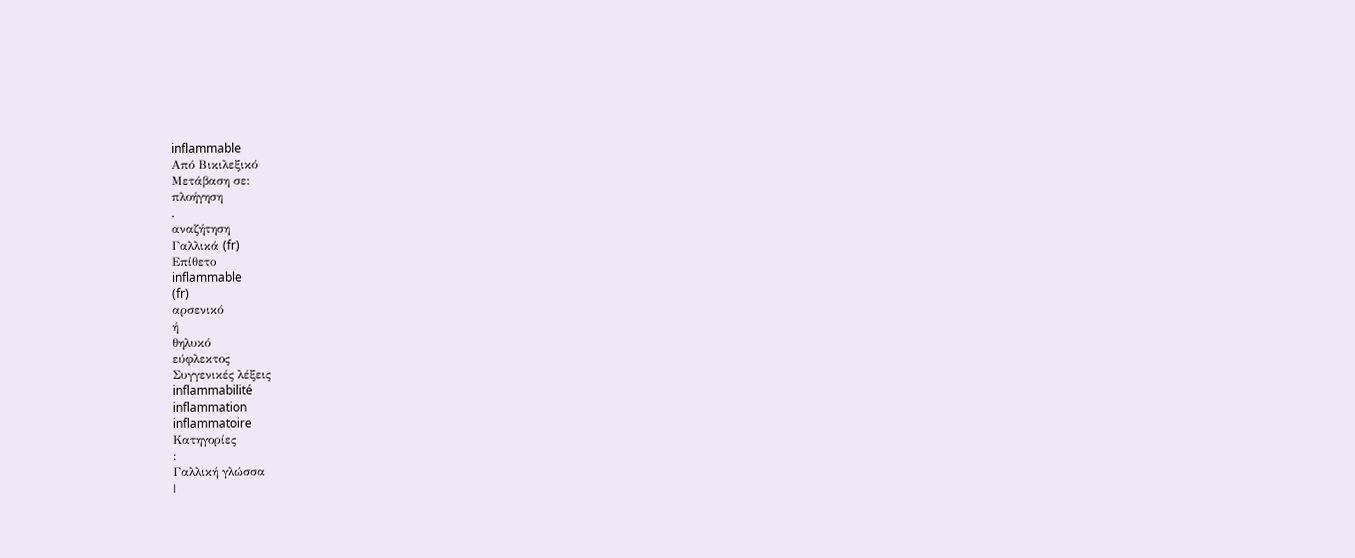inflammable
Από Βικιλεξικό
Μετάβαση σε:
πλοήγηση
,
αναζήτηση
Γαλλικά (fr)
Επίθετο
inflammable
(fr)
αρσενικό
ή
θηλυκό
εύφλεκτος
Συγγενικές λέξεις
inflammabilité
inflammation
inflammatoire
Κατηγορίες
:
Γαλλική γλώσσα
|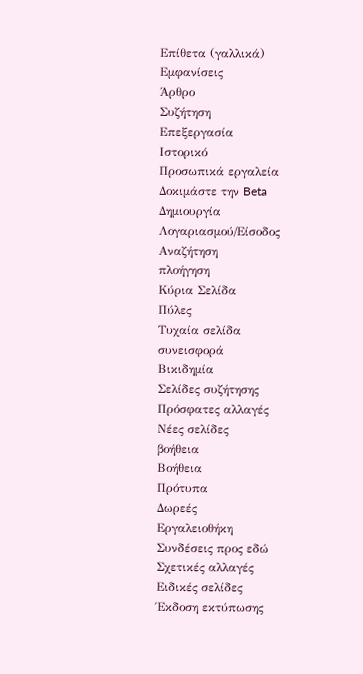Επίθετα (γαλλικά)
Εμφανίσεις
Άρθρο
Συζήτηση
Επεξεργασία
Ιστορικό
Προσωπικά εργαλεία
Δοκιμάστε την Beta
Δημιουργία Λογαριασμού/Είσοδος
Αναζήτηση
πλοήγηση
Κύρια Σελίδα
Πύλες
Τυχαία σελίδα
συνεισφορά
Βικιδημία
Σελίδες συζήτησης
Πρόσφατες αλλαγές
Νέες σελίδες
βοήθεια
Βοήθεια
Πρότυπα
Δωρεές
Εργαλειοθήκη
Συνδέσεις προς εδώ
Σχετικές αλλαγές
Ειδικές σελίδες
Έκδοση εκτύπωσης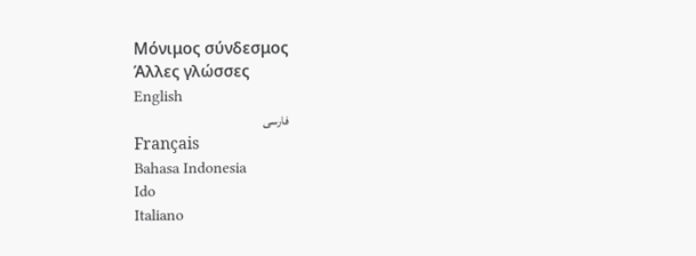Μόνιμος σύνδεσμος
Άλλες γλώσσες
English
فارسی
Français
Bahasa Indonesia
Ido
Italiano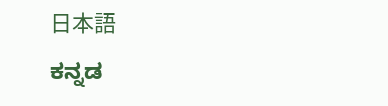日本語
ಕನ್ನಡ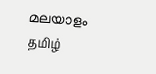മലയാളം
தமிழ்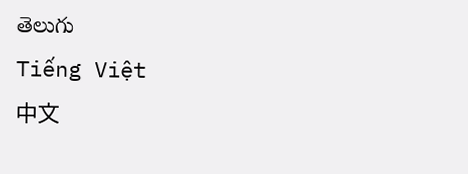తెలుగు
Tiếng Việt
中文